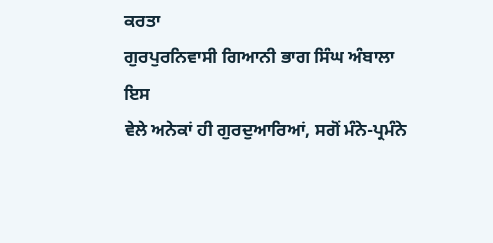ਕਰਤਾ
ਗੁਰਪੁਰਨਿਵਾਸੀ ਗਿਆਨੀ ਭਾਗ ਸਿੰਘ ਅੰਬਾਲਾ
ਇਸ
ਵੇਲੇ ਅਨੇਕਾਂ ਹੀ ਗੁਰਦੁਆਰਿਆਂ, ਸਗੋਂ ਮੰਨੇ-ਪ੍ਰਮੰਨੇ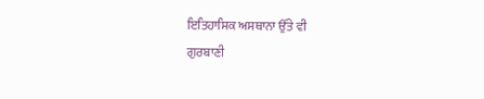ਇਤਿਹਾਸਿਕ ਅਸਥਾਨਾ ਉੱਤੇ ਵੀ
ਗੁਰਬਾਣੀ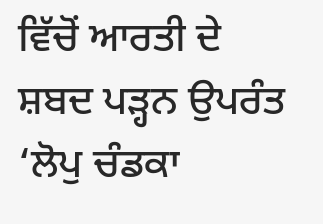ਵਿੱਚੋਂ ਆਰਤੀ ਦੇ ਸ਼ਬਦ ਪੜ੍ਹਨ ਉਪਰੰਤ
‘ਲੋਪੁ ਚੰਡਕਾ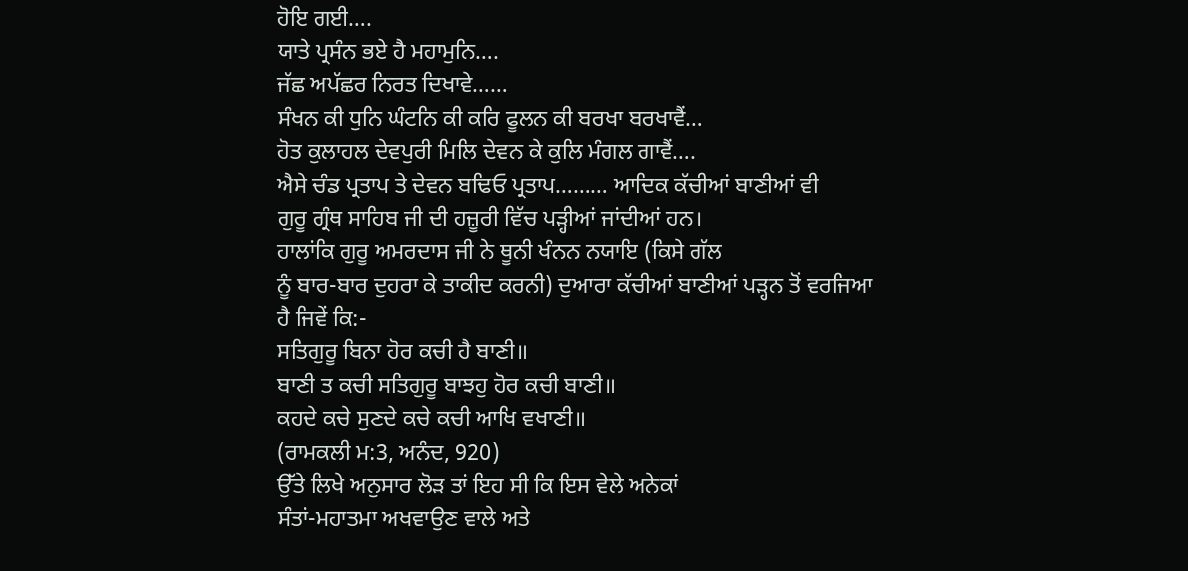ਹੋਇ ਗਈ….
ਯਾਤੇ ਪ੍ਰਸੰਨ ਭਏ ਹੈ ਮਹਾਮੁਨਿ….
ਜੱਛ ਅਪੱਛਰ ਨਿਰਤ ਦਿਖਾਵੇ……
ਸੰਖਨ ਕੀ ਧੁਨਿ ਘੰਟਨਿ ਕੀ ਕਰਿ ਫੂਲਨ ਕੀ ਬਰਖਾ ਬਰਖਾਵੈਂ…
ਹੋਤ ਕੁਲਾਹਲ ਦੇਵਪੁਰੀ ਮਿਲਿ ਦੇਵਨ ਕੇ ਕੁਲਿ ਮੰਗਲ ਗਾਵੈਂ….
ਐਸੇ ਚੰਡ ਪ੍ਰਤਾਪ ਤੇ ਦੇਵਨ ਬਢਿਓ ਪ੍ਰਤਾਪ……… ਆਦਿਕ ਕੱਚੀਆਂ ਬਾਣੀਆਂ ਵੀ
ਗੁਰੂ ਗ੍ਰੰਥ ਸਾਹਿਬ ਜੀ ਦੀ ਹਜ਼ੂਰੀ ਵਿੱਚ ਪੜ੍ਹੀਆਂ ਜਾਂਦੀਆਂ ਹਨ।
ਹਾਲਾਂਕਿ ਗੁਰੂ ਅਮਰਦਾਸ ਜੀ ਨੇ ਥੂਨੀ ਖੰਨਨ ਨਯਾਇ (ਕਿਸੇ ਗੱਲ
ਨੂੰ ਬਾਰ-ਬਾਰ ਦੁਹਰਾ ਕੇ ਤਾਕੀਦ ਕਰਨੀ) ਦੁਆਰਾ ਕੱਚੀਆਂ ਬਾਣੀਆਂ ਪੜ੍ਹਨ ਤੋਂ ਵਰਜਿਆ
ਹੈ ਜਿਵੇਂ ਕਿ:-
ਸਤਿਗੁਰੂ ਬਿਨਾ ਹੋਰ ਕਚੀ ਹੈ ਬਾਣੀ॥
ਬਾਣੀ ਤ ਕਚੀ ਸਤਿਗੁਰੂ ਬਾਝਹੁ ਹੋਰ ਕਚੀ ਬਾਣੀ॥
ਕਹਦੇ ਕਚੇ ਸੁਣਦੇ ਕਚੇ ਕਚੀ ਆਖਿ ਵਖਾਣੀ॥
(ਰਾਮਕਲੀ ਮ:3, ਅਨੰਦ, 920)
ਉੱਤੇ ਲਿਖੇ ਅਨੁਸਾਰ ਲੋੜ ਤਾਂ ਇਹ ਸੀ ਕਿ ਇਸ ਵੇਲੇ ਅਨੇਕਾਂ
ਸੰਤਾਂ-ਮਹਾਤਮਾ ਅਖਵਾਉਣ ਵਾਲੇ ਅਤੇ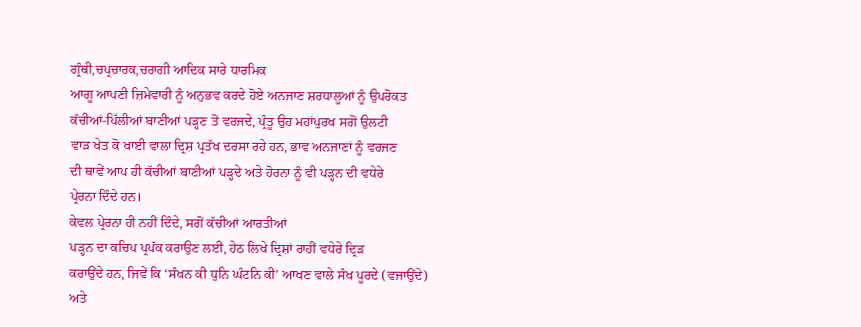ਗ੍ਰੰਥੀ,ਚਪ੍ਰਚਾਰਕ,ਚਰਾਗੀ ਆਦਿਕ ਸਾਰੇ ਧਾਰਮਿਕ
ਆਗੂ ਆਪਣੀ ਜ਼ਿਮੇਵਾਰੀ ਨੂੰ ਅਨੁਭਵ ਕਰਦੇ ਹੋਏ ਅਨਜਾਣ ਸ਼ਰਧਾਲੂਆਂ ਨੂੰ ਉਪਰੋਕਤ
ਕੱਚੀਆਂ-ਪਿੱਲੀਆਂ ਬਾਣੀਆਂ ਪੜ੍ਹਣ ਤੋਂ ਵਰਜਦੇ, ਪ੍ਰੰਤੂ ਉਹ ਮਹਾਂਪੁਰਖ ਸਗੋਂ ਉਲਟੀ
ਵਾੜ ਖੇਤ ਕੋ ਖਾਈ ਵਾਲਾ ਦ੍ਰਿਸ਼ ਪ੍ਰਤੱਖ ਦਰਸਾ ਰਹੇ ਹਨ, ਭਾਵ ਅਨਜਾਣਾਂ ਨੂੰ ਵਰਜਣ
ਦੀ ਥਾਵੇਂ ਆਪ ਹੀ ਕੱਚੀਆਂ ਬਾਣੀਆਂ ਪੜ੍ਹਦੇ ਅਤੇ ਹੋਰਨਾ ਨੂੰ ਵੀ ਪੜ੍ਹਨ ਦੀ ਵਧੇਰੇ
ਪ੍ਰੇਰਨਾ ਦਿੰਦੇ ਹਨ।
ਕੇਵਲ ਪ੍ਰੇਰਨਾ ਹੀ ਨਹੀਂ ਦਿੰਦੇ, ਸਗੋਂ ਕੱਚੀਆਂ ਆਰਤੀਆਂ
ਪੜ੍ਹਨ ਦਾ ਕਚਿਪ ਪ੍ਰਪੱਕ ਕਰਾਉਣ ਲਈ, ਹੇਠ ਲਿਖੇ ਦ੍ਰਿਸ਼ਾਂ ਰਾਹੀਂ ਵਧੇਰੇ ਦ੍ਰਿੜ
ਕਰਾਉਂਦੇ ਹਨ, ਜਿਵੇਂ ਕਿ ‘ਸੰਖਨ ਕੀ ਧੁਨਿ ਘੰਟਨਿ ਕੀ’ ਆਖਣ ਵਾਲੇ ਸੰਖ ਪੂਰਦੇ (ਵਜਾਉਂਦੇ)
ਅਤੇ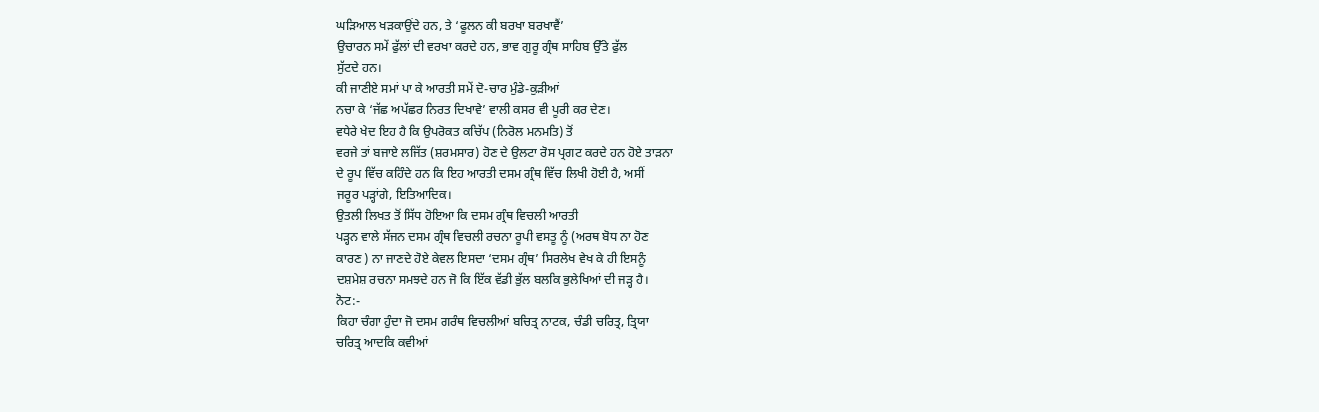ਘੜਿਆਲ ਖੜਕਾਉਂਦੇ ਹਨ, ਤੇ ‘ਫੂਲਨ ਕੀ ਬਰਖਾ ਬਰਖਾਵੈਂ’
ਉਚਾਰਨ ਸਮੇਂ ਫੁੱਲਾਂ ਦੀ ਵਰਖਾ ਕਰਦੇ ਹਨ, ਭਾਵ ਗੁਰੂ ਗ੍ਰੰਥ ਸਾਹਿਬ ਉੱਤੇ ਫੁੱਲ
ਸੁੱਟਦੇ ਹਨ।
ਕੀ ਜਾਣੀਏ ਸਮਾਂ ਪਾ ਕੇ ਆਰਤੀ ਸਮੇਂ ਦੋ-ਚਾਰ ਮੁੰਡੇ-ਕੁੜੀਆਂ
ਨਚਾ ਕੇ ‘ਜੱਛ ਅਪੱਛਰ ਨਿਰਤ ਦਿਖਾਵੇ’ ਵਾਲੀ ਕਸਰ ਵੀ ਪੂਰੀ ਕਰ ਦੇਣ।
ਵਧੇਰੇ ਖੇਦ ਇਹ ਹੈ ਕਿ ਉਪਰੋਕਤ ਕਚਿੱਪ (ਨਿਰੋਲ ਮਨਮਤਿ) ਤੋਂ
ਵਰਜੇ ਤਾਂ ਬਜਾਏ ਲਜਿੱਤ (ਸ਼ਰਮਸਾਰ) ਹੋਣ ਦੇ ਉਲਟਾ ਰੋਸ ਪ੍ਰਗਟ ਕਰਦੇ ਹਨ ਹੋਏ ਤਾੜਨਾ
ਦੇ ਰੂਪ ਵਿੱਚ ਕਹਿੰਦੇ ਹਨ ਕਿ ਇਹ ਆਰਤੀ ਦਸਮ ਗ੍ਰੰਥ ਵਿੱਚ ਲਿਖੀ ਹੋਈ ਹੈ, ਅਸੀਂ
ਜਰੂਰ ਪੜ੍ਹਾਂਗੇ, ਇਤਿਆਦਿਕ।
ਉਤਲੀ ਲਿਖਤ ਤੋਂ ਸਿੱਧ ਹੋਇਆ ਕਿ ਦਸਮ ਗ੍ਰੰਥ ਵਿਚਲੀ ਆਰਤੀ
ਪੜ੍ਹਨ ਵਾਲੇ ਸੱਜਨ ਦਸਮ ਗ੍ਰੰਥ ਵਿਚਲੀ ਰਚਨਾ ਰੂਪੀ ਵਸਤੂ ਨੂੰ (ਅਰਥ ਬੋਧ ਨਾ ਹੋਣ
ਕਾਰਣ ) ਨਾ ਜਾਣਦੇ ਹੋਏ ਕੇਵਲ ਇਸਦਾ ‘ਦਸਮ ਗ੍ਰੰਥ’ ਸਿਰਲੇਖ ਵੇਖ ਕੇ ਹੀ ਇਸਨੂੰ
ਦਸ਼ਮੇਸ਼ ਰਚਨਾ ਸਮਝਦੇ ਹਨ ਜੋ ਕਿ ਇੱਕ ਵੱਡੀ ਭੁੱਲ ਬਲਕਿ ਭੁਲੇਖਿਆਂ ਦੀ ਜੜ੍ਹ ਹੈ।
ਨੋਟ:-
ਕਿਹਾ ਚੰਗਾ ਹੁੰਦਾ ਜੋ ਦਸਮ ਗਰੰਥ ਵਿਚਲੀਆਂ ਬਚਿਤ੍ਰ ਨਾਟਕ, ਚੰਡੀ ਚਰਿਤ੍ਰ, ਤ੍ਰਿਯਾ
ਚਰਿਤ੍ਰ ਆਦਕਿ ਕਵੀਆਂ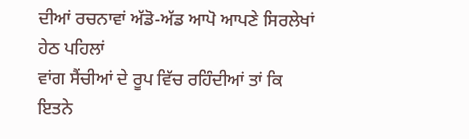ਦੀਆਂ ਰਚਨਾਵਾਂ ਅੱਡੋ-ਅੱਡ ਆਪੋ ਆਪਣੇ ਸਿਰਲੇਖਾਂ ਹੇਠ ਪਹਿਲਾਂ
ਵਾਂਗ ਸੈਂਚੀਆਂ ਦੇ ਰੂਪ ਵਿੱਚ ਰਹਿੰਦੀਆਂ ਤਾਂ ਕਿ ਇਤਨੇ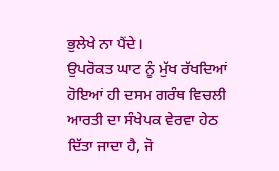ਭੁਲੇਖੇ ਨਾ ਪੈਂਦੇ।
ਉਪਰੋਕਤ ਘਾਟ ਨੂੰ ਮੁੱਖ ਰੱਖਦਿਆਂ ਹੋਇਆਂ ਹੀ ਦਸਮ ਗਰੰਥ ਵਿਚਲੀ
ਆਰਤੀ ਦਾ ਸੰਖੇਪਕ ਵੇਰਵਾ ਹੇਠ ਦਿੱਤਾ ਜਾਦਾ ਹੈ, ਜੋ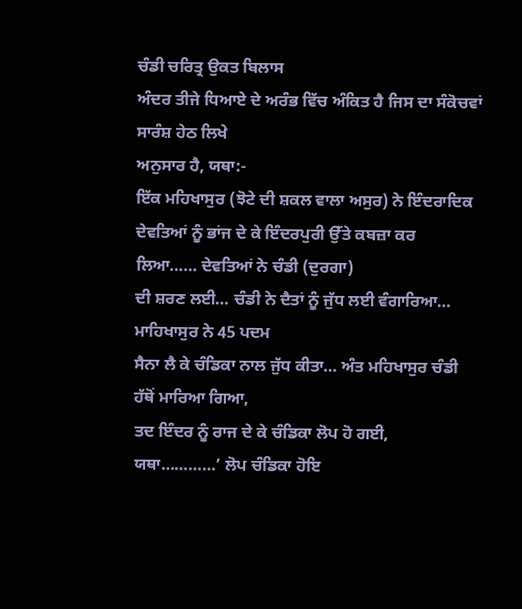ਚੰਡੀ ਚਰਿਤ੍ਰ ਉਕਤ ਬਿਲਾਸ
ਅੰਦਰ ਤੀਜੇ ਧਿਆਏ ਦੇ ਅਰੰਭ ਵਿੱਚ ਅੰਕਿਤ ਹੈ ਜਿਸ ਦਾ ਸੰਕੋਚਵਾਂ ਸਾਰੰਸ਼ ਹੇਠ ਲਿਖੇ
ਅਨੁਸਾਰ ਹੈ, ਯਥਾ:-
ਇੱਕ ਮਹਿਖਾਸੁਰ (ਝੋਟੇ ਦੀ ਸ਼ਕਲ ਵਾਲਾ ਅਸੁਰ) ਨੇ ਇੰਦਰਾਦਿਕ
ਦੇਵਤਿਆਂ ਨੂੰ ਭਾਂਜ ਦੇ ਕੇ ਇੰਦਰਪੁਰੀ ਉੱਤੇ ਕਬਜ਼ਾ ਕਰ ਲਿਆ…… ਦੇਵਤਿਆਂ ਨੇ ਚੰਡੀ (ਦੁਰਗਾ)
ਦੀ ਸ਼ਰਣ ਲਈ… ਚੰਡੀ ਨੇ ਦੈਤਾਂ ਨੂੰ ਜੁੱਧ ਲਈ ਵੰਗਾਰਿਆ… ਮਾਹਿਖਾਸੁਰ ਨੇ 45 ਪਦਮ
ਸੈਨਾ ਲੈ ਕੇ ਚੰਡਿਕਾ ਨਾਲ ਜੁੱਧ ਕੀਤਾ… ਅੰਤ ਮਹਿਖਾਸੁਰ ਚੰਡੀ ਹੱਥੋਂ ਮਾਰਿਆ ਗਿਆ,
ਤਦ ਇੰਦਰ ਨੂੰ ਰਾਜ ਦੇ ਕੇ ਚੰਡਿਕਾ ਲੋਪ ਹੋ ਗਈ, ਯਥਾ…………’ ਲੋਪ ਚੰਡਿਕਾ ਹੋਇ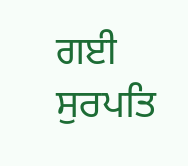ਗਈ
ਸੁਰਪਤਿ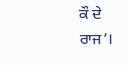ਕੌ ਦੇ ਰਾਜ’।